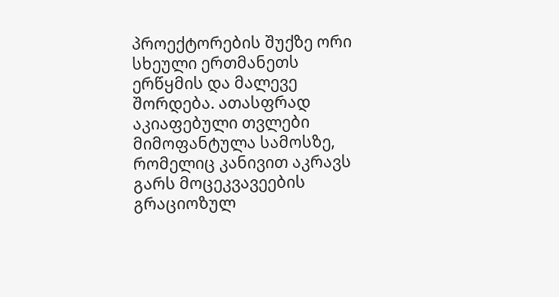პროექტორების შუქზე ორი სხეული ერთმანეთს ერწყმის და მალევე შორდება. ათასფრად აკიაფებული თვლები მიმოფანტულა სამოსზე, რომელიც კანივით აკრავს გარს მოცეკვავეების გრაციოზულ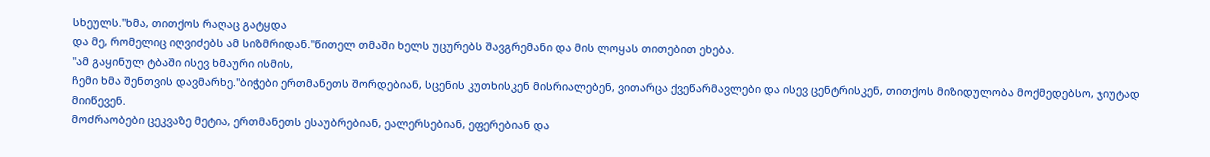სხეულს."ხმა, თითქოს რაღაც გატყდა
და მე, რომელიც იღვიძებს ამ სიზმრიდან."წითელ თმაში ხელს უცურებს შავგრემანი და მის ლოყას თითებით ეხება.
"ამ გაყინულ ტბაში ისევ ხმაური ისმის,
ჩემი ხმა შენთვის დავმარხე."ბიჭები ერთმანეთს შორდებიან, სცენის კუთხისკენ მისრიალებენ, ვითარცა ქვეწარმავლები და ისევ ცენტრისკენ, თითქოს მიზიდულობა მოქმედებსო, ჯიუტად მიიწევენ.
მოძრაობები ცეკვაზე მეტია, ერთმანეთს ესაუბრებიან, ეალერსებიან, ეფერებიან და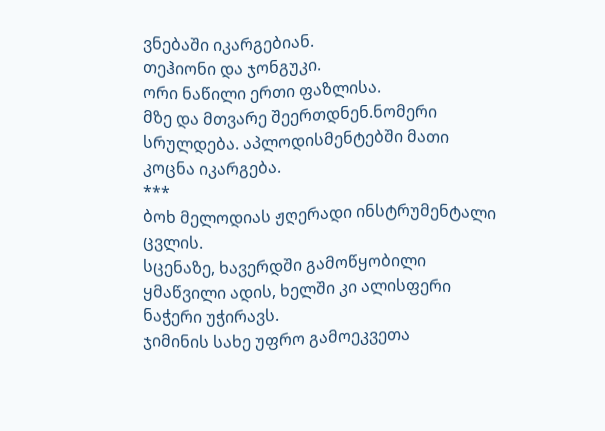ვნებაში იკარგებიან.
თეჰიონი და ჯონგუკი.
ორი ნაწილი ერთი ფაზლისა.
მზე და მთვარე შეერთდნენ.ნომერი სრულდება. აპლოდისმენტებში მათი კოცნა იკარგება.
***
ბოხ მელოდიას ჟღერადი ინსტრუმენტალი ცვლის.
სცენაზე, ხავერდში გამოწყობილი ყმაწვილი ადის, ხელში კი ალისფერი ნაჭერი უჭირავს.
ჯიმინის სახე უფრო გამოეკვეთა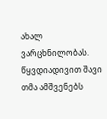ახალ ვარცხნილობას.
წყვდიადივით შავი თმა ამშვენებს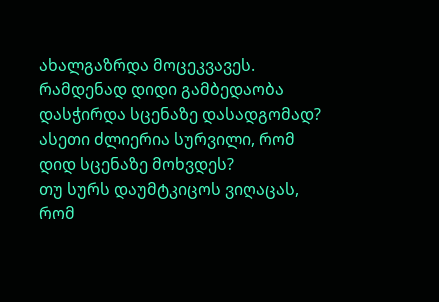ახალგაზრდა მოცეკვავეს.
რამდენად დიდი გამბედაობა დასჭირდა სცენაზე დასადგომად?
ასეთი ძლიერია სურვილი, რომ დიდ სცენაზე მოხვდეს?
თუ სურს დაუმტკიცოს ვიღაცას, რომ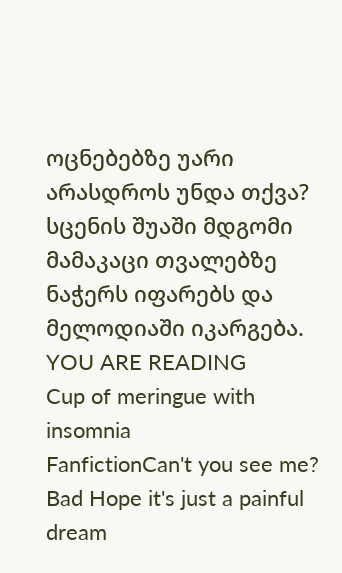ოცნებებზე უარი არასდროს უნდა თქვა?
სცენის შუაში მდგომი მამაკაცი თვალებზე ნაჭერს იფარებს და მელოდიაში იკარგება.
YOU ARE READING
Cup of meringue with insomnia
FanfictionCan't you see me? Bad Hope it's just a painful dream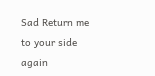Sad Return me to your side again